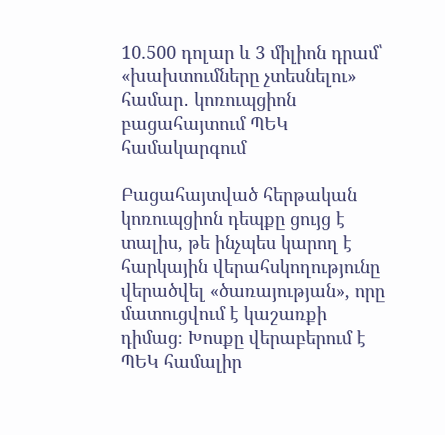10.500 դոլար և 3 միլիոն դրամ՝ «խախտումները չտեսնելու» համար․ կոռուպցիոն բացահայտում ՊԵԿ համակարգում

Բացահայտված հերթական կոռուպցիոն դեպքը ցույց է տալիս, թե ինչպես կարող է հարկային վերահսկողությունը վերածվել «ծառայության», որը մատուցվում է կաշառքի դիմաց։ Խոսքը վերաբերում է ՊԵԿ համալիր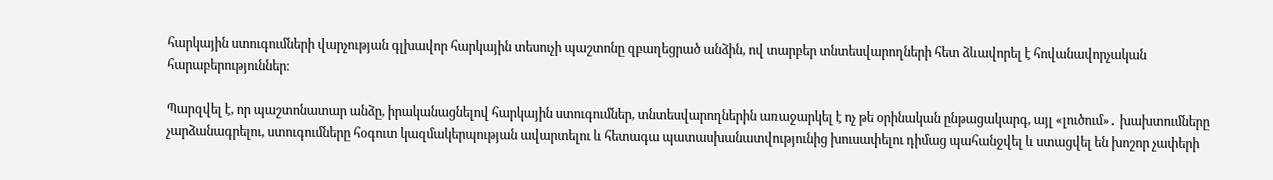հարկային ստուգումների վարչության գլխավոր հարկային տեսուչի պաշտոնը զբաղեցրած անձին, ով տարբեր տնտեսվարողների հետ ձևավորել է հովանավորչական հարաբերություններ։

Պարզվել է, որ պաշտոնատար անձը, իրականացնելով հարկային ստուգումներ, տնտեսվարողներին առաջարկել է ոչ թե օրինական ընթացակարգ, այլ «լուծում»․ խախտումները չարձանագրելու, ստուգումները հօգուտ կազմակերպության ավարտելու և հետագա պատասխանատվությունից խուսափելու դիմաց պահանջվել և ստացվել են խոշոր չափերի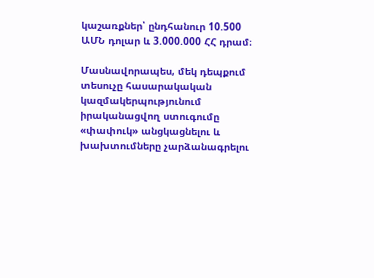կաշառքներ՝ ընդհանուր 10.500 ԱՄՆ դոլար և 3.000.000 ՀՀ դրամ։

Մասնավորապես, մեկ դեպքում տեսուչը հասարակական կազմակերպությունում իրականացվող ստուգումը «փափուկ» անցկացնելու և խախտումները չարձանագրելու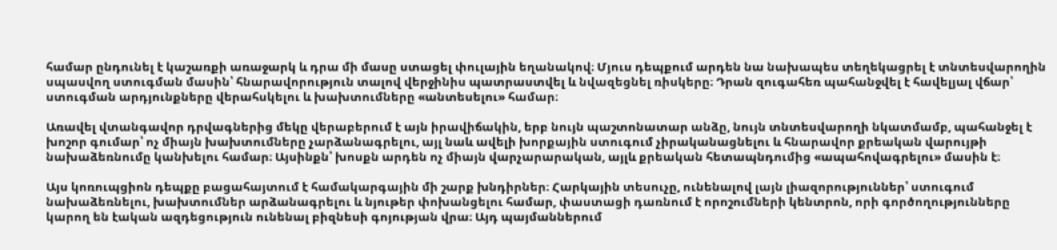համար ընդունել է կաշառքի առաջարկ և դրա մի մասը ստացել փուլային եղանակով։ Մյուս դեպքում արդեն նա նախապես տեղեկացրել է տնտեսվարողին սպասվող ստուգման մասին՝ հնարավորություն տալով վերջինիս պատրաստվել և նվազեցնել ռիսկերը։ Դրան զուգահեռ պահանջվել է հավելյալ վճար՝ ստուգման արդյունքները վերահսկելու և խախտումները «անտեսելու» համար։

Առավել վտանգավոր դրվագներից մեկը վերաբերում է այն իրավիճակին, երբ նույն պաշտոնատար անձը, նույն տնտեսվարողի նկատմամբ, պահանջել է խոշոր գումար՝ ոչ միայն խախտումները չարձանագրելու, այլ նաև ավելի խորքային ստուգում չիրականացնելու և հնարավոր քրեական վարույթի նախաձեռնումը կանխելու համար։ Այսինքն՝ խոսքն արդեն ոչ միայն վարչարարական, այլև քրեական հետապնդումից «ապահովագրելու» մասին է։

Այս կոռուպցիոն դեպքը բացահայտում է համակարգային մի շարք խնդիրներ։ Հարկային տեսուչը, ունենալով լայն լիազորություններ՝ ստուգում նախաձեռնելու, խախտումներ արձանագրելու և նյութեր փոխանցելու համար, փաստացի դառնում է որոշումների կենտրոն, որի գործողությունները կարող են էական ազդեցություն ունենալ բիզնեսի գոյության վրա։ Այդ պայմաններում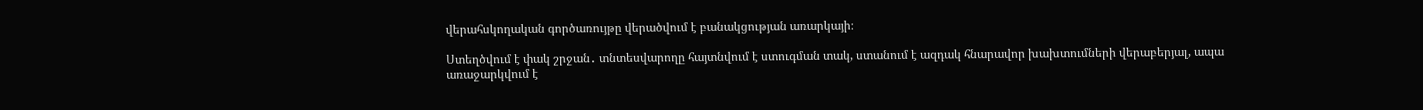վերահսկողական գործառույթը վերածվում է բանակցության առարկայի։

Ստեղծվում է փակ շրջան․ տնտեսվարողը հայտնվում է ստուգման տակ, ստանում է ազդակ հնարավոր խախտումների վերաբերյալ, ապա առաջարկվում է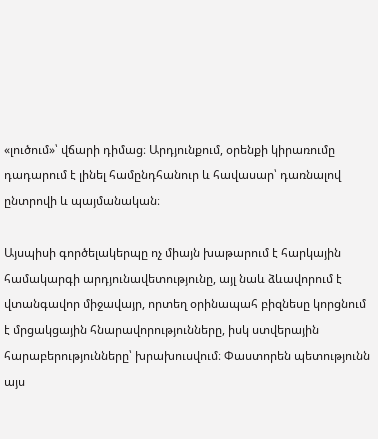«լուծում»՝ վճարի դիմաց։ Արդյունքում, օրենքի կիրառումը դադարում է լինել համընդհանուր և հավասար՝ դառնալով ընտրովի և պայմանական։

Այսպիսի գործելակերպը ոչ միայն խաթարում է հարկային համակարգի արդյունավետությունը, այլ նաև ձևավորում է վտանգավոր միջավայր, որտեղ օրինապահ բիզնեսը կորցնում է մրցակցային հնարավորությունները, իսկ ստվերային հարաբերությունները՝ խրախուսվում։ Փաստորեն պետությունն այս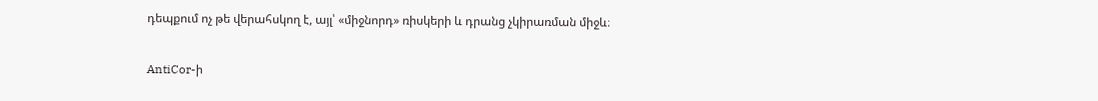դեպքում ոչ թե վերահսկող է, այլ՝ «միջնորդ» ռիսկերի և դրանց չկիրառման միջև։

AntiCor-ի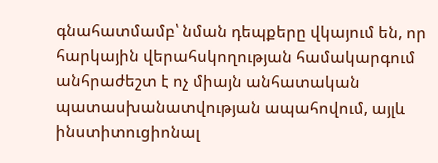գնահատմամբ՝ նման դեպքերը վկայում են, որ հարկային վերահսկողության համակարգում անհրաժեշտ է ոչ միայն անհատական պատասխանատվության ապահովում, այլև ինստիտուցիոնալ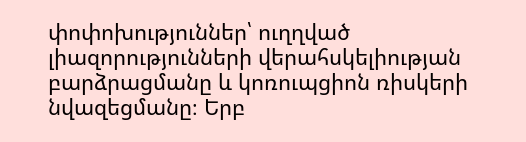փոփոխություններ՝ ուղղված լիազորությունների վերահսկելիության բարձրացմանը և կոռուպցիոն ռիսկերի նվազեցմանը։ Երբ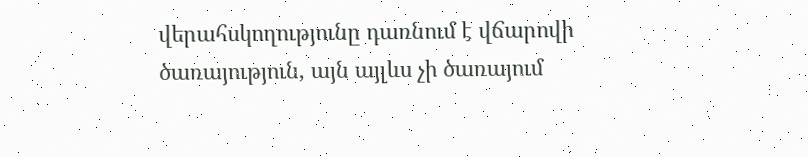վերահսկողությունը դառնում է վճարովի ծառայություն, այն այլևս չի ծառայում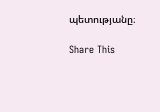պետությանը։

Share This